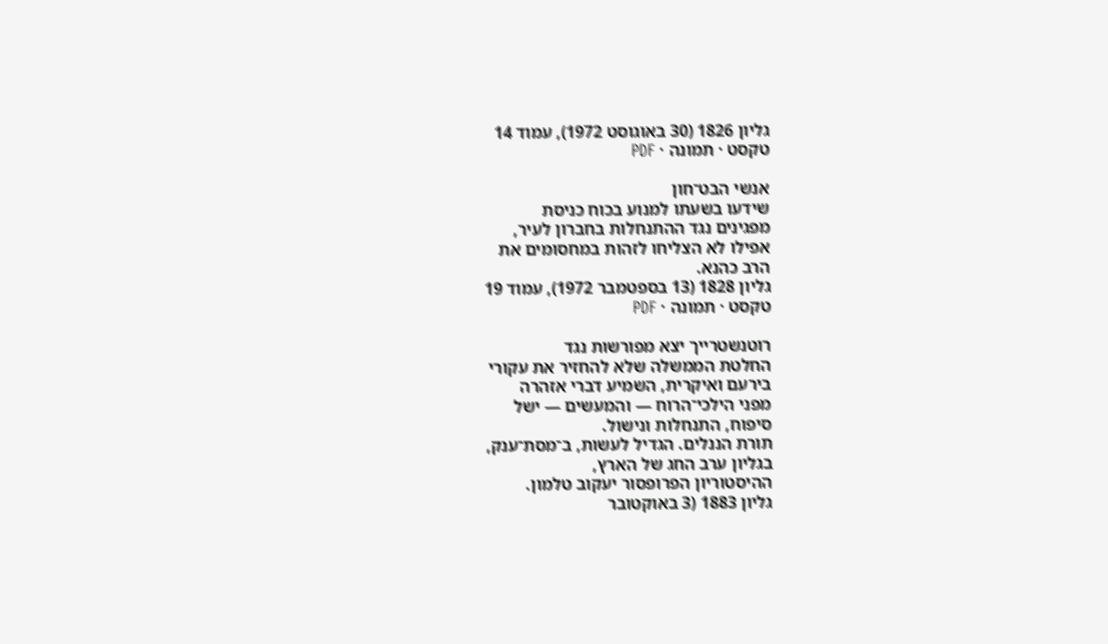גליון 1826 (30 באוגוסט 1972), עמוד 14
טקסט · תמונה · PDF

אנשי הבט־חון
שידעו בשעתו למנוע בכוח כניסת
מפגינים נגד ההתנחלות בחברון לעיר,
אפילו לא הצליחו לזהות במחסומים את
הרב כהנא.
גליון 1828 (13 בספטמבר 1972), עמוד 19
טקסט · תמונה · PDF

רוטנשטרייך יצא מפורשות נגד
החלטת הממשלה שלא להחזיר את עקורי
בירעם ואיקרית, השמיע דברי אזהרה
מפני הילכי־הרוח — והמעשים — ישל
סיפוח, התנחלות ונישול.
תורת הננלים. הגדיל לעשות, ב־מסת־ענק,
בגליון ערב החג של הארץ,
ההיסטוריון הפרופסור יעקוב טלמון.
גליון 1883 (3 באוקטובר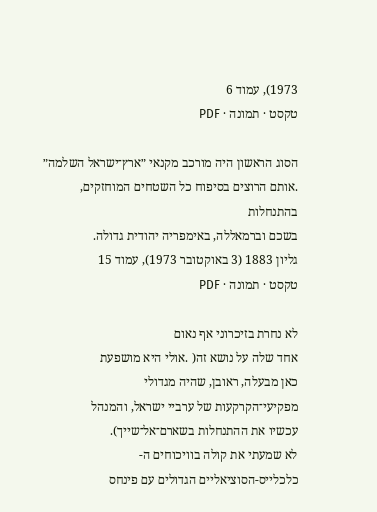1973), עמוד 6
טקסט · תמונה · PDF

הסוג הראשון היה מורכב מקנאי ״ארץ־ישראל השלמה״
.אותם הרוצים בסיפוח כל השטחים המוחזקים, בהתנחלות
בשכם וברמאללה, באימפריה יהודית גדולה.
גליון 1883 (3 באוקטובר 1973), עמוד 15
טקסט · תמונה · PDF

לא נחרת בזיכרוני אף נאום
אחד שלה על נושא זה( .אולי היא מושפעת
כאן מבעלה, ראובן, שהיה מגדולי
מפקיעי־הקרקעות של ערביי ישראל, והמנהל
עכשיו את ההתנחלות בשארם־אל־שייך).
לא שמעתי את קולה בוויכוחים ה-
כלכלייס-הסוציאליים הגדולים עם פינחס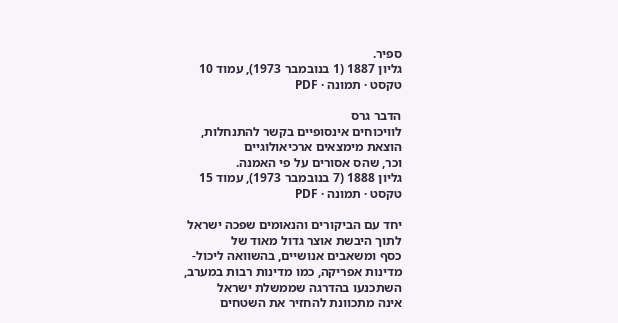ספיר.
גליון 1887 (1 בנובמבר 1973), עמוד 10
טקסט · תמונה · PDF

הדבר גרס
לוויכוחים אינסופיים בקשר להתנחלות,
הוצאת מימצאים ארכיאולוגיים
וכר, שהס אסורים על פי האמנה.
גליון 1888 (7 בנובמבר 1973), עמוד 15
טקסט · תמונה · PDF

יחד עם הביקורים והנאומים שפכה ישראל
לתוך היבשת אוצר גדול מאוד של
כסף ומשאבים אנושיים, בהשוואה ליכול-
מדינות אפריקה, כמו מדינות רבות במערב,
השתכנעו בהדרגה שממשלת ישראל
אינה מתכוונת להחזיר את השטחים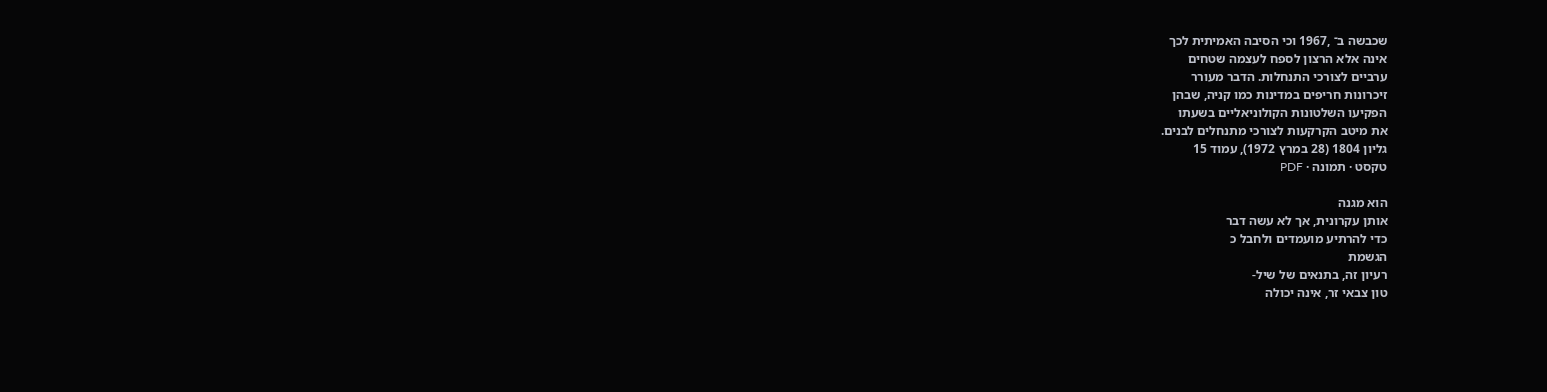שכבשה ב־ ,1967 וכי הסיבה האמיתית לכך
אינה אלא הרצון לספח לעצמה שטחים
ערביים לצורכי התנחלות. הדבר מעורר
זיכרונות חריפים במדינות כמו קניה, שבהן
הפקיעו השלטונות הקולוניאליים בשעתו
את מיטב הקרקעות לצורכי מתנחלים לבנים.
גליון 1804 (28 במרץ 1972), עמוד 15
טקסט · תמונה · PDF

הוא מגנה
אותן עקרונית, אך לא עשה דבר
כדי להרתיע מועמדים ולחבל כ
הגשמת
רעיון זה, בתנאים של שיל-
טון צבאי זר, אינה יכולה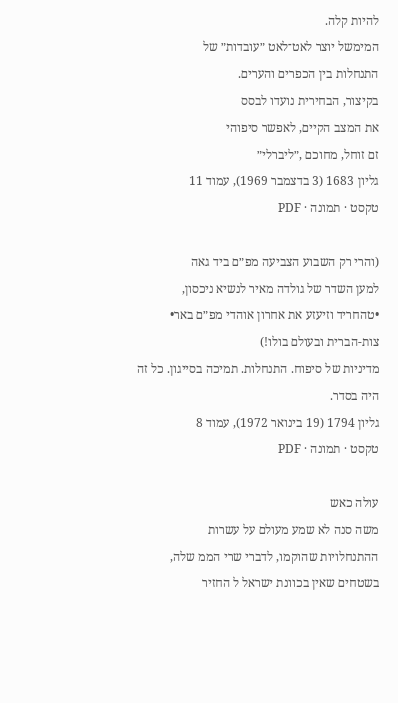להיות קלה.
המימשל יוצר לאט־לאט ״עובדות״ של
התנחלות בין הכפרים והערים.
בקיצור, הבחירית נועדו לבסס
את המצב הקיים, לאפשר סיפוהי
זם זוחל, מחוכם ,״ליברלי״
גליון 1683 (3 בדצמבר 1969), עמוד 11
טקסט · תמונה · PDF

(והרי רק השבוע הצביעה מפ״ם ביד גאה
למען השדר של גולדה מאיר לנשיא ניכסון,
•טהחריד וזיעזע את אחרון אוהדי מפ״ם באר•
צות-הברית ובעולם בולו!)
מדיניות של סיפוח. התנחלות. תמיכה בסייגון. כל זה
היה בסדר.
גליון 1794 (19 בינואר 1972), עמוד 8
טקסט · תמונה · PDF

עולה כאש
משה סנה לא שמע מעולם על עשרות
ההתנחלויות שהוקמו, לדברי שרי הממ שלה,
בשטחים שאין בכוונת ישראל ל החזיר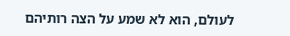לעולם, הוא לא שמע על הצה רותיהם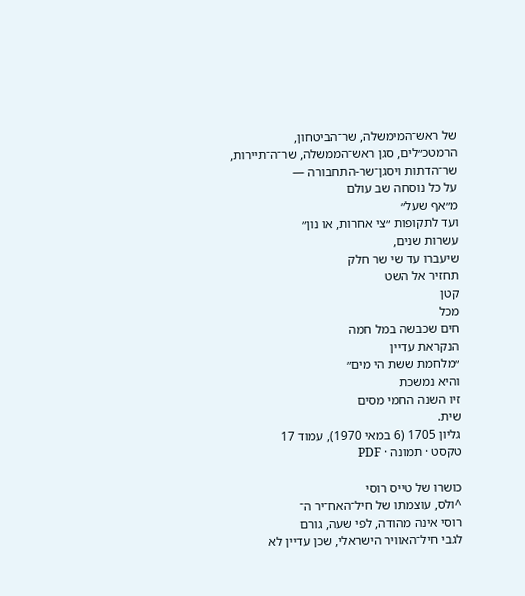של ראש־המימשלה, שר־הביטחון,
הרמטכ״לים, סגן ראש־הממשלה, שר־ה־תיירות,
שר־הדתות ויסגן־שר-התחבורה —
על כל נוסחה שב עולם
מ״אף שעל״
ועד לתקופות ״צי אחרות, או נון״
עשרות שנים,
שיעברו עד שי שר חלק
תחזיר אל השט
קטן
מכל
חים שכבשה במל חמה
הנקראת עדיין
״מלחמת ששת הי מים״
והיא נמשכת
זיו השנה החמי מסים
שית.
גליון 1705 (6 במאי 1970), עמוד 17
טקסט · תמונה · PDF

כושרו של טייס רוסי
^ולס, עוצמתו של חיל־האח־יר ה־
רוסי אינה מהודה, לפי שעה, גורם
לגבי חיל־האוויר הישראלי, שכן עדיין לא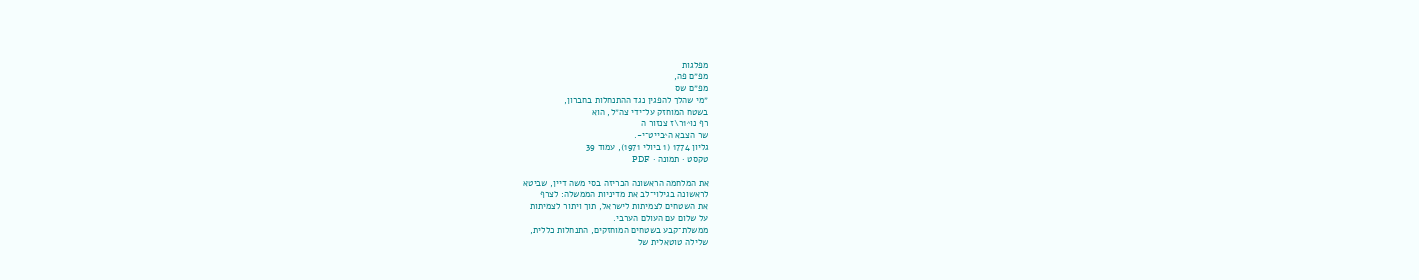מפלגות
מפ״ם פה,
מפ״ם שס
״מי שהלך להפגין נגד ההתנחלות בחברון,
בשטח המוחזק על־ידי צה״ל, הוא
רף נו^1ר\ז צנזור ה
שר הצבא ה^בייט־י-.
גליון 1774 (1 ביולי 1971), עמוד 39
טקסט · תמונה · PDF

את המלחמה הראשונה הכריזה בסי משה דיין, שביטא
לראשונה בגילוי־לב את מדיניות הממשלה: לצרף
את השטחים לצמיתות לישראל, תוך ויתור לצמיתות
על שלום עם העולם הערבי.
ממשלת־קבע בשטחים המוחזקים, התנחלות כללית,
שלילה טוטאלית של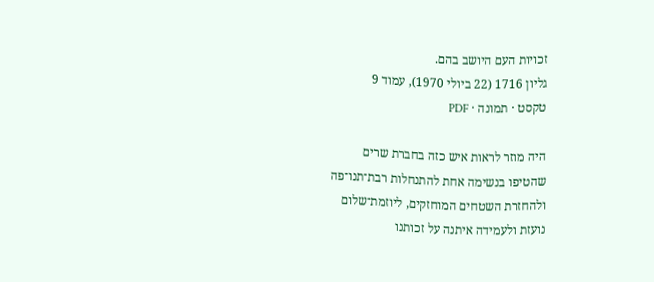זכויות העם היושב בהם.
גליון 1716 (22 ביולי 1970), עמוד 9
טקסט · תמונה · PDF

היה מוזר לראות איש כזה בחברת שרים
שהטיפו בנשימה אחת להתנחלות רבת־תנו־פה
ולהחזרת השטחים המוחזקים, ליוזמת־שלום
נועזת ולעמידה איתנה על זכותנו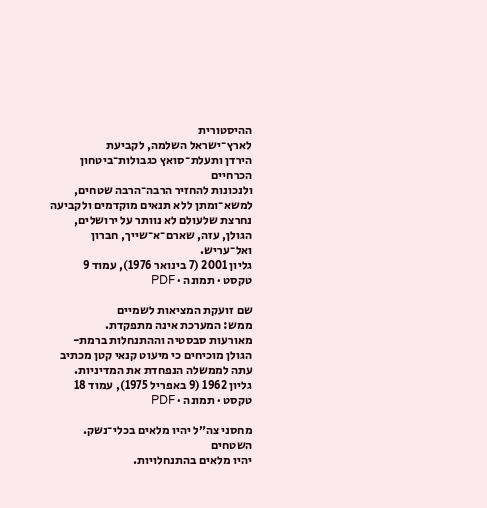ההיסטורית
לארץ־ישראל השלמה, לקביעת
הירדן ותעלת־סואץ כגבולות־ביטחון הכרחיים
ולנכונות להחזיר הרבה־הרבה שטחים,
למשא־ומתן ללא תנאים מוקדמים ולקביעה
נחרצת שלעולם לא נוותר על ירושלים,
הגולן, עזה, שארם־א־שייך, חברון
ואל־עריש.
גליון 2001 (7 בינואר 1976), עמוד 9
טקסט · תמונה · PDF

שם זועקת המציאות לשמיים
ממש: המערכת אינה מתפקדת.
מאורעות סבסטיה וההתנחלות ברמת-
הגולן מוכיחים כי מיעוט קנאי קטן מכתיב
עתה לממשלה הנפחדת את המדיניות.
גליון 1962 (9 באפריל 1975), עמוד 18
טקסט · תמונה · PDF

מחסני צה״ל יהיו מלאים בכלי־נשק. השטחים
יהיו מלאים בהתנחלויות.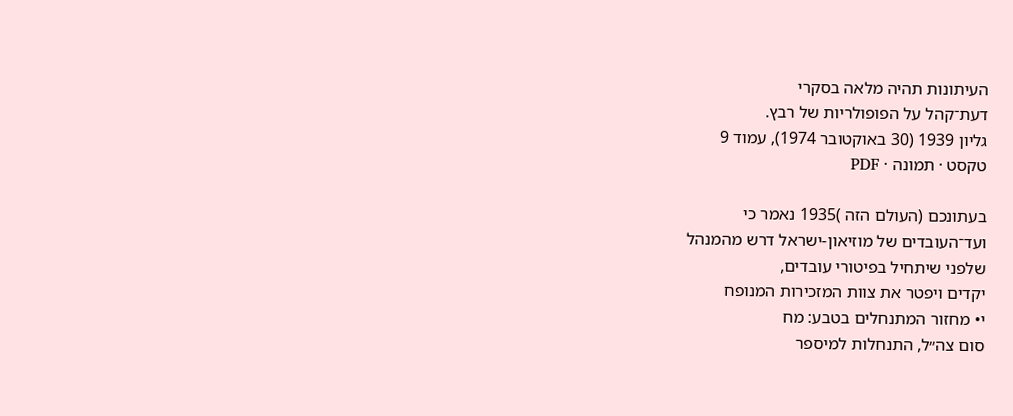העיתונות תהיה מלאה בסקרי
דעת־קהל על הפופולריות של רבץ.
גליון 1939 (30 באוקטובר 1974), עמוד 9
טקסט · תמונה · PDF

בעתונכם (העולם הזה )1935 נאמר כי
ועד־העובדים של מוזיאון-ישראל דרש מהמנהל
שלפני שיתחיל בפיטורי עובדים,
יקדים ויפטר את צוות המזכירות המנופח
י• מחזור המתנחלים בטבע: מח
סום צה״ל, התנחלות למיספר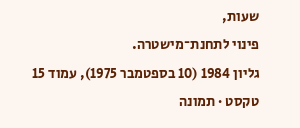שעות,
פינוי לתחנת־מישטרה.
גליון 1984 (10 בספטמבר 1975), עמוד 15
טקסט · תמונה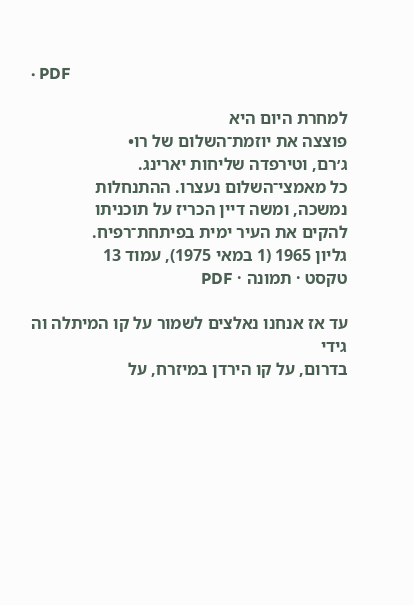· PDF

למחרת היום היא
פוצצה את יוזמת־השלום של רו•
ג׳רם, וטירפדה שליחות יארינג.
כל מאמצי־השלום נעצרו. ההתנחלות
נמשכה, ומשה דיין הכריז על תוכניתו
להקים את העיר ימית בפיתחת־רפיח.
גליון 1965 (1 במאי 1975), עמוד 13
טקסט · תמונה · PDF

עד אז אנחנו נאלצים לשמור על קו המיתלה וה גידי
בדרום, על קו הירדן במיזרח, על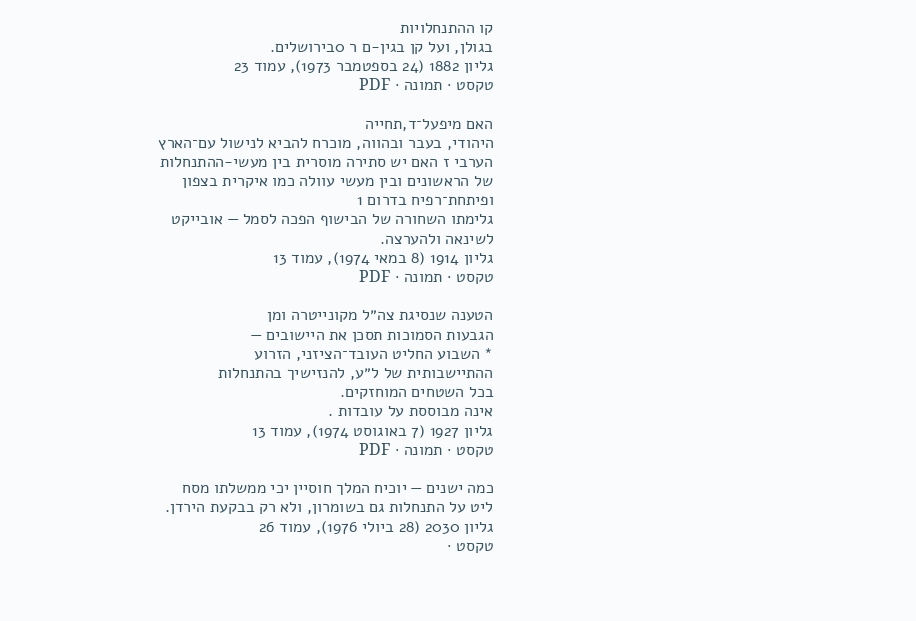קו ההתנחלויות
בגולן, ועל קן בגין-ם ר 0בירושלים.
גליון 1882 (24 בספטמבר 1973), עמוד 23
טקסט · תמונה · PDF

האם מיפעל־ד,תחייה
היהודי, בעבר ובהווה, מוכרח להביא לנישול עם־הארץ
הערבי ז האם יש סתירה מוסרית בין מעשי-ההתנחלות
של הראשונים ובין מעשי עוולה כמו איקרית בצפון
ופיתחת־רפיח בדרום 1
גלימתו השחורה של הבישוף הפכה לסמל — אובייקט
לשינאה ולהערצה.
גליון 1914 (8 במאי 1974), עמוד 13
טקסט · תמונה · PDF

הטענה שנסיגת צה״ל מקונייטרה ומן
הגבעות הסמוכות תסכן את היישובים —
* השבוע החליט העובד־הציזני, הזרוע
ההתיישבותית של ל״ע, להנזישיך בהתנחלות
בכל השטחים המוחזקים.
אינה מבוססת על עובדות .
גליון 1927 (7 באוגוסט 1974), עמוד 13
טקסט · תמונה · PDF

כמה ישנים — יוכיח המלך חוסיין יכי ממשלתו מסח
ליט על התנחלות גם בשומרון, ולא רק בבקעת הירדן.
גליון 2030 (28 ביולי 1976), עמוד 26
טקסט ·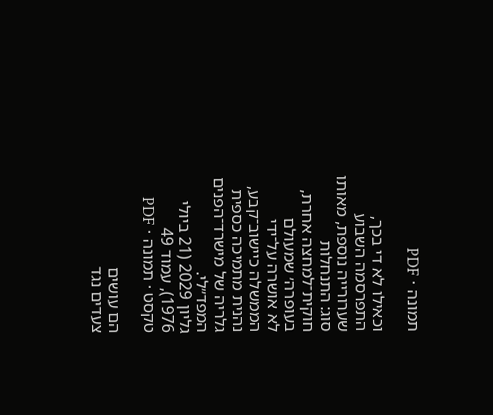תמונה · PDF

וכאילו לא די בכך, התפרסמה השבוע
שערורייה נוספת, מאותו סוג: התנחלות
חוקית־למחצה אחרת, בעופרה׳ שמעולם
לא אושרה על־ידי הממשלה כיישוב־קבע,
נהנית מתמיכה כספית גלריה של מישרד־הפנים
המפד״לי.
גליון 2029 (21 ביולי 1976), עמוד 49
טקסט · תמונה · PDF

הם עושים
צעדים נגד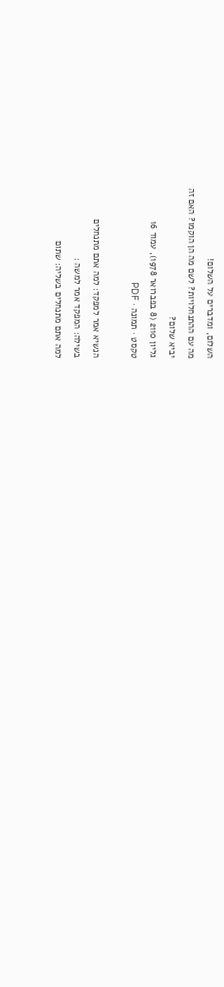השלום, ומדברים על השלום!
מה עם ההתנחלויות? לשם מה הן הוקמו? האם זה
יביא שלום?
גליון 2110 (8 בפברואר 1978), עמוד 16
טקסט · תמונה · PDF

הנשיא אמר למפקד: למה אתם מתנחלים
בשילה: המפקד אמר למשה :
למה אתם מתנחלים בשליה: שתום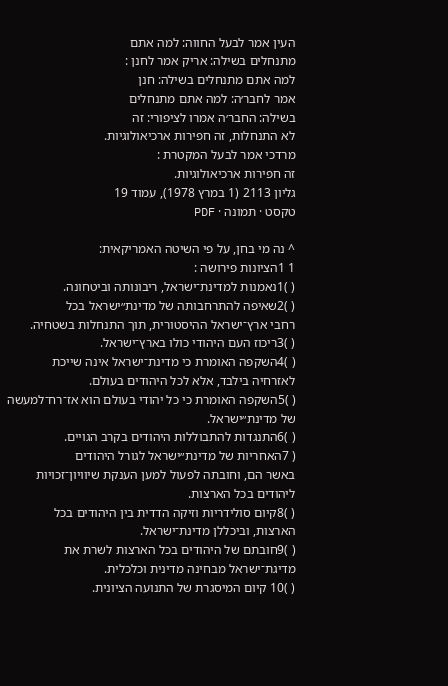העין אמר לבעל החווה: למה אתם
מתנחלים בשילה: אריק אמר לחנן :
למה אתם מתנחלים בשילה: חנן
אמר לחבר׳ה: למה אתם מתנחלים
בשילה: החבר׳ה אמרו לציפורי: זה
לא התנחלות, זה חפירות ארכיאולוגיות.
מרדכי אמר לבעל המקטרת :
זה חפירות ארכיאולוגיות.
גליון 2113 (1 במרץ 1978), עמוד 19
טקסט · תמונה · PDF

^ נה מי בחן, על פי השיטה האמריקאית:
1 1הציונות פירושה :
( )1נאמנות למדינת־ישראל, ריבונותה וביטחונה.
( )2שאיפה להתרחבותה של מדינת״ישראל בכל
רחבי ארץ־ישראל ההיסטורית, תוך התנחלות בשטחיה.
( )3ריכוז העם היהודי כולו בארץ־ישראל.
( )4השקפה האומרת כי מדינת־ישראל אינה שייכת
לאזרחיה בילבד, אלא לכל היהודים בעולם.
( )5השקפה האומרת כי כל יהודי בעולם הוא אז־רח־למעשה
של מדינת״ישראל.
( )6התנגדות להתבוללות היהודים בקרב הגויים.
( 7האחריות של מדינת״ישראל לגורל היהודים
באשר הם, וחובתה לפעול למען הענקת שיוויון־זכויות
ליהודים בכל הארצות.
( )8קיום סולידריות וזיקה הדדית בין היהודים בכל
הארצות, וביכללן מדינת־ישראל.
( )9חובתם של היהודים בכל הארצות לשרת את
מדיגת־ישראל מבחינה מדינית וכלכלית.
( )10 קיום המיסגרת של התנועה הציונית.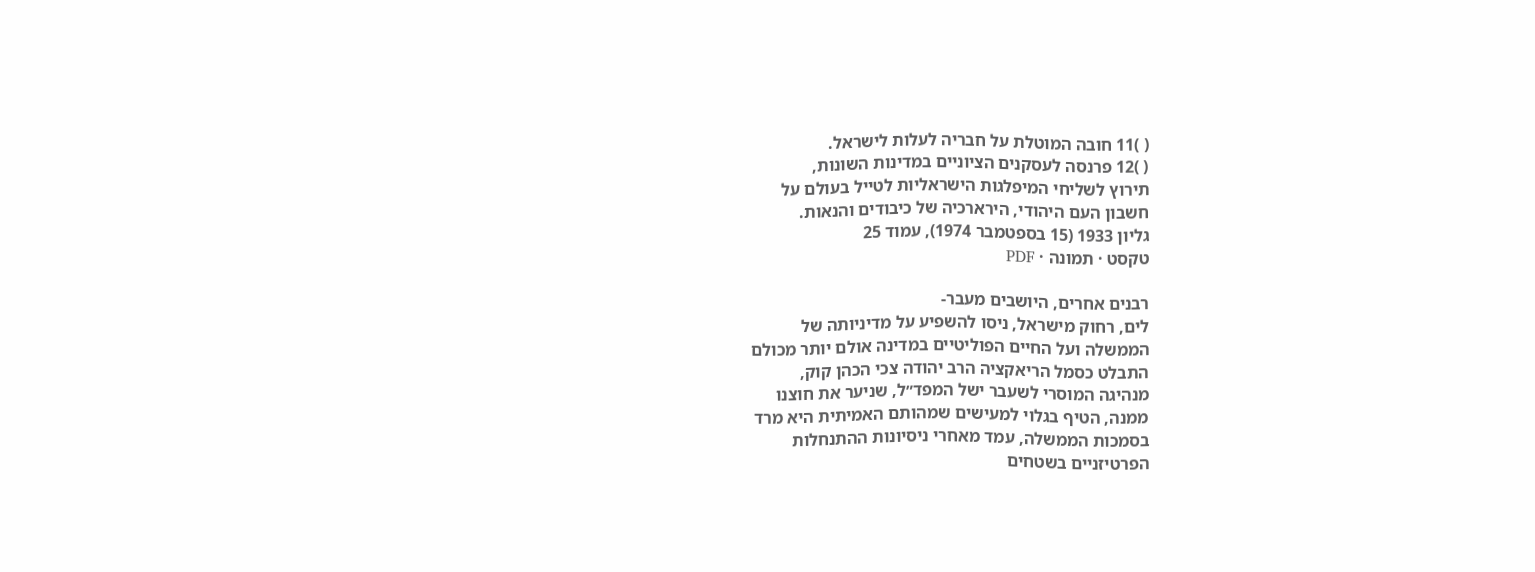( )11 חובה המוטלת על חבריה לעלות לישראל.
( )12 פרנסה לעסקנים הציוניים במדינות השונות,
תירוץ לשליחי המיפלגות הישראליות לטייל בעולם על
חשבון העם היהודי, הירארכיה של כיבודים והנאות.
גליון 1933 (15 בספטמבר 1974), עמוד 25
טקסט · תמונה · PDF

רבנים אחרים, היושבים מעבר-
לים, רחוק מישראל, ניסו להשפיע על מדיניותה של
הממשלה ועל החיים הפוליטיים במדינה אולם יותר מכולם
התבלט כסמל הריאקציה הרב יהודה צכי הכהן קוק,
מנהיגה המוסרי לשעבר ישל המפד״ל, שניער את חוצנו
ממנה, הטיף בגלוי למעישים שמהותם האמיתית היא מרד
בסמכות הממשלה, עמד מאחרי ניסיונות ההתנחלות
הפרטיזניים בשטחים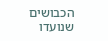הכבושים שנועדו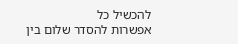להכשיל כל
אפשרות להסדר שלום בין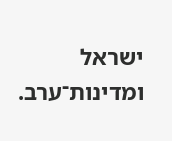ישראל ומדינות־ערב.